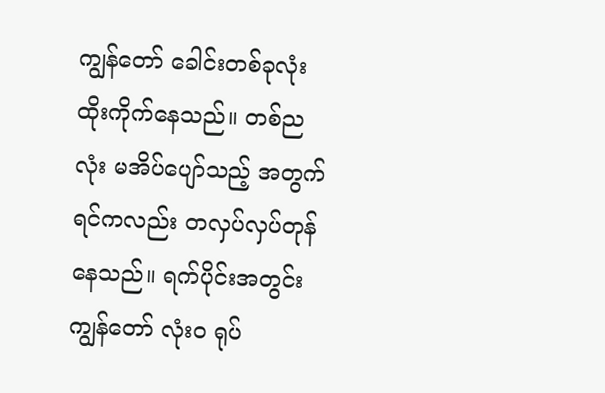ကျွန်တော် ခေါင်းတစ်ခုလုံး ထိုးကိုက်နေသည်။ တစ်ညလုံး မအိပ်ပျော်သည့် အတွက် ရင်ကလည်း တလှပ်လှပ်တုန်နေသည်။ ရက်ပိုင်းအတွင်း ကျွန်တော် လုံးဝ ရုပ်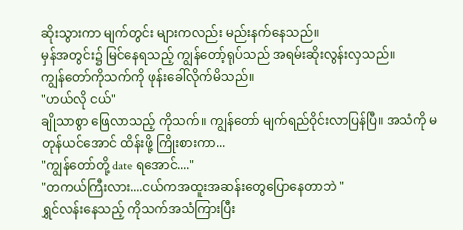ဆိုးသွားကာ မျက်တွင်း များကလည်း မည်းနက်နေသည်။
မှန်အတွင်း၌ မြင်နေရသည့် ကျွန်တော့်ရုပ်သည် အရမ်းဆိုးလွန်းလှသည်။
ကျွန်တော်ကိုသက်ကို ဖုန်းခေါ်လိုက်မိသည်။
"ဟယ်လို ငယ်"
ချိုသာစွာ ဖြေလာသည့် ကိုသက်။ ကျွန်တော် မျက်ရည်ဝိုင်းလာပြန်ပြီ။ အသံကို မတုန်ယင်အောင် ထိန်းဖို့ ကြိုးစားကာ...
"ကျွန်တော်တို့ date ရအောင်...."
"တကယ်ကြီးလား....ငယ်ကအထူးအဆန်းတွေပြောနေတာဘဲ "
ရွှင်လန်းနေသည့် ကိုသက်အသံကြားပြီး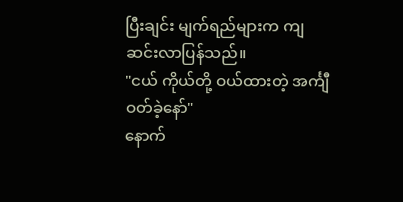ပြီးချင်း မျက်ရည်များက ကျဆင်းလာပြန်သည်။
"ငယ် ကိုယ်တို့ ဝယ်ထားတဲ့ အင်္ကျီဝတ်ခဲ့နော်"
နောက်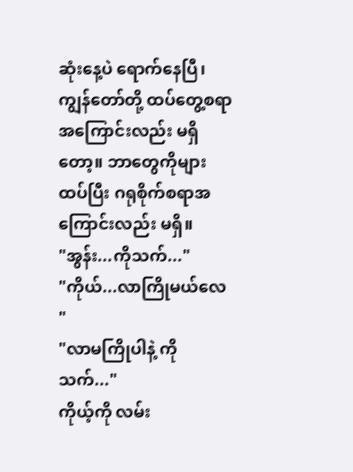ဆုံးနေ့ပဲ ရောက်နေပြီ၊ ကျွန်တော်တို့ ထပ်တွေ့စရာ အကြောင်းလည်း မရှိတော့။ ဘာတွေကိုများ ထပ်ပြီး ဂရုစိုက်စရာအကြောင်းလည်း မရှိ။
"အွန်း...ကိုသက်..."
"ကိုယ်...လာကြိုမယ်လေ "
"လာမကြိုပါနဲ့ ကိုသက်..."
ကိုယ့်ကို လမ်း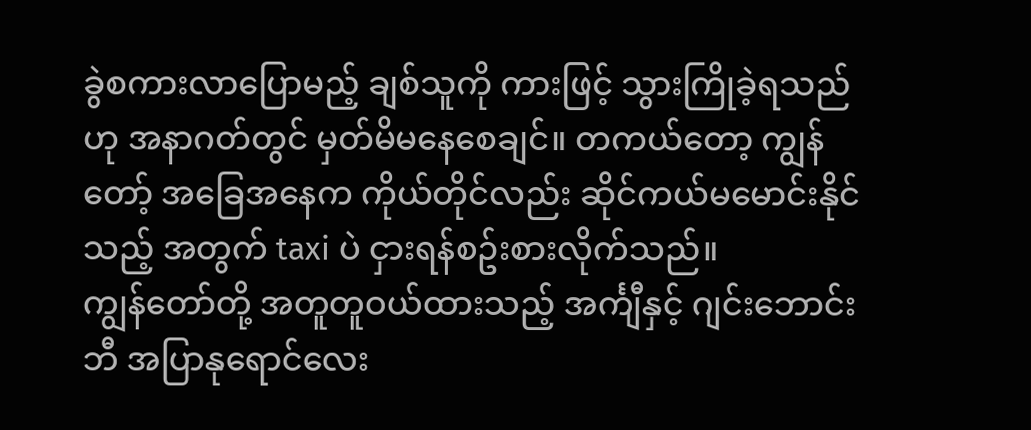ခွဲစကားလာပြောမည့် ချစ်သူကို ကားဖြင့် သွားကြိုခဲ့ရသည်ဟု အနာဂတ်တွင် မှတ်မိမနေစေချင်။ တကယ်တော့ ကျွန်တော့် အခြေအနေက ကိုယ်တိုင်လည်း ဆိုင်ကယ်မမောင်းနိုင်သည့် အတွက် taxi ပဲ ငှားရန်စဥ်းစားလိုက်သည်။
ကျွန်တော်တို့ အတူတူဝယ်ထားသည့် အင်္ကျီနှင့် ဂျင်းဘောင်းဘီ အပြာနုရောင်လေး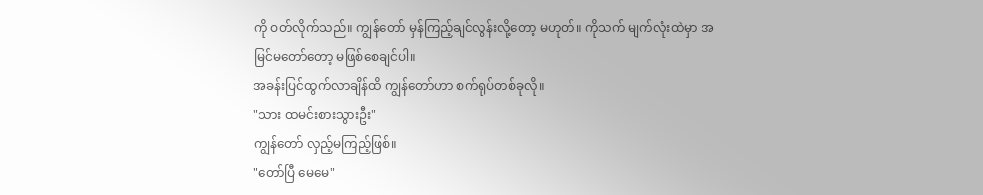ကို ဝတ်လိုက်သည်။ ကျွန်တော် မှန်ကြည့်ချင်လွန်းလို့တော့ မဟုတ်။ ကိုသက် မျက်လုံးထဲမှာ အမြင်မတော်တော့ မဖြစ်စေချင်ပါ။
အခန်းပြင်ထွက်လာချိန်ထိ ကျွန်တော်ဟာ စက်ရုပ်တစ်ခုလို။
"သား ထမင်းစားသွားဦး"
ကျွန်တော် လှည့်မကြည့်ဖြစ်။
"တော်ပြီ မေမေ"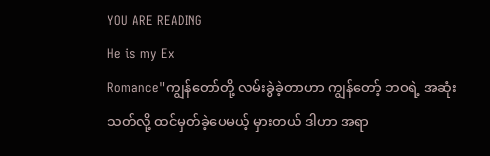YOU ARE READING
He is my Ex
Romance"ကျွန်တော်တို့ လမ်းခွဲခဲ့တာဟာ ကျွန်တော့် ဘဝရဲ့ အဆုံးသတ်လို့ ထင်မှတ်ခဲ့ပေမယ့် မှားတယ် ဒါဟာ အရာ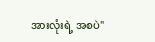အားလုံးရဲ့ အစပဲ"